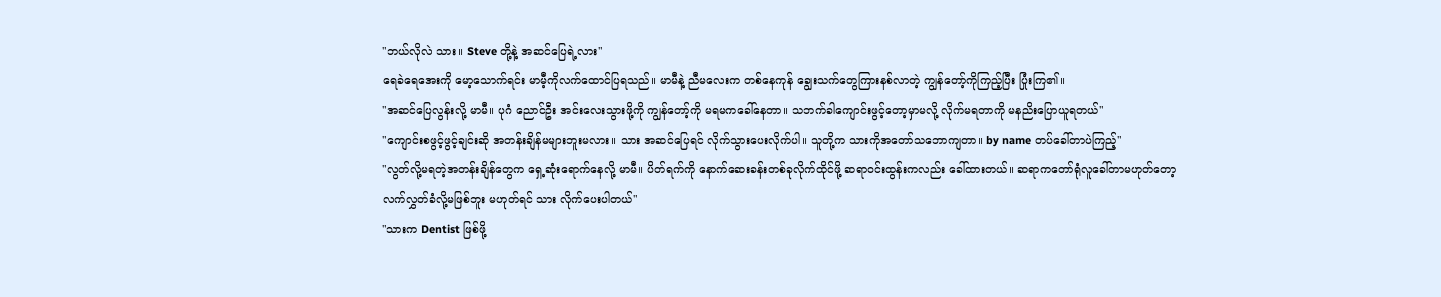"ဘယ်လိုလဲ သား။ Steve တို့နဲ့ အဆင်ပြေရဲ့လား"
ရေခဲရေအေးကို မော့သောက်ရင်း မာမီ့ကိုလက်ထောင်ပြရသည်။ မာမီနဲ့ ညီမလေးက တစ်နေကုန် ချွေးသက်တွေကြားနစ်လာတဲ့ ကျွန်တော့်ကိုကြည့်ပြီး ပြုံးကြ၏။
"အဆင်ပြေလွန်းလို့ မာမီ။ ပုဂံ ညောင်ဦး အင်းလေးသွားဖို့ကို ကျွန်တော့်ကို မရမကခေါ်နေတာ။ သဘက်ခါကျောင်းဖွင့်တော့မှာမလို့ လိုက်မရတာကို မနညိးပြောယူရတယ်"
"ကျောင်းစဖွင့်ဖွင့်ချင်းဆို အတန်းချိန်မများဘူးမလား။ သား အဆင်ပြေရင် လိုက်သွားပေးလိုက်ပါ။ သူတို့က သားကိုအတော်သဘောကျတာ။ by name တပ်ခေါ်တာပဲကြည့်"
"လွတ်လို့မရတဲ့အတန်းချိန်တွေက ရှေ့ဆုံးရောက်နေလို့ မာမီ။ ပိတ်ရက်ကို နောက်ဆေးခန်းတစ်ခုလိုက်ထိုင်ဖို့ ဆရာဝင်းထွန်းကလည်း ခေါ်ထားတယ်။ ဆရာကတော်ရုံလူခေါ်တာမဟုတ်တော့ လက်လွှတ်ခံလို့မဖြစ်ဘူး မဟုတ်ရင် သား လိုက်ပေးပါတယ်"
"သားက Dentist ဖြစ်ဖို့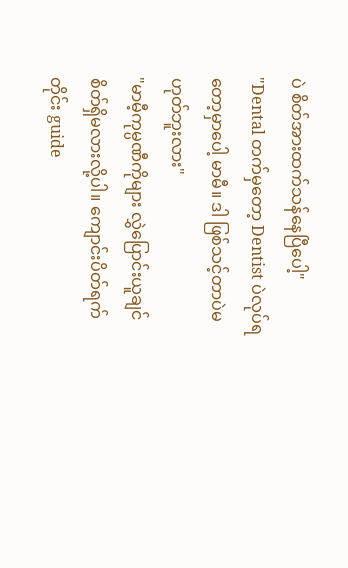ပဲ စိတ်အားထက်သန်နေပြီပေါ့"
"Dental တက်မှတော့ Dentist ပဲလုပ်ရတော့မှာပေါ့ မာမီ။ ဒါ ဖြစ်သင့်တာပဲမဟုတ်ဘူးလား"
"မာမီ့ကုမ္ပဏီကိုများ လွှဲပြောင်းယူချင်စိတ်ရှိမလားလို့ပါ။ ကျောင်းပိတ်ရက်တိုင်း guide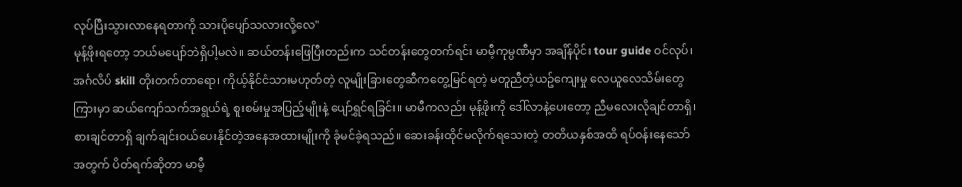လုပ်ပြီးသွားလာနေရတာကို သားပိုပျော်သလားလို့လေ"
မုန့်ဖိုးရတော့ ဘယ်မပျော်ဘဲရှိပါ့မလဲ။ ဆယ်တန်းဖြေပြီးတည်းက သင်တန်းတွေတက်ရင်း မာမီ့ကုမ္ပဏီမှာ အချိန်ပိုင်း tour guide ဝင်လုပ်၊ အင်္ဂလိပ် skill တိုးတက်တာရော၊ ကိုယ့်နိုင်ငံသားမဟုတ်တဲ့ လူမျိုးခြားတွေဆီကတွေ့မြင်ရတဲ့ မတူညီတဲ့ယဥ်ကျေးမှု လေယူလေသိမ်းတွေကြားမှာ ဆယ်ကျော်သက်အရွယ်ရဲ့ စူးစမ်းမှုအပြည့်မျိုးနဲ့ ပျော်ရွှင်ရခြင်း။ မာမီကလည်း မုန့်ဖိုးကို ဒေါ်လာနဲ့ပေးတော့ ညီမလေးလိုချင်တာရှိ၊ စားချင်တာရှိ ချက်ချင်းဝယ်ပေးနိုင်တဲ့အနေအထားမျိုးကို ခုံမင်ခဲ့ရသည်။ ဆေးခန်းထိုင်မလိုက်ရသေးတဲ့ တတိယနှစ်အထိ ရပ်ဝန်းနေသော်အတွက် ပိတ်ရက်ဆိုတာ မာမီ့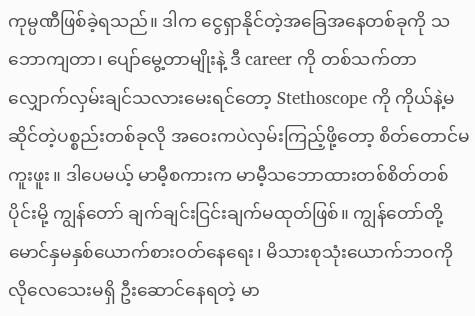ကုမ္ပဏီဖြစ်ခဲ့ရသည်။ ဒါက ငွေရှာနိုင်တဲ့အခြေအနေတစ်ခုကို သဘောကျတာ၊ ပျော်မွေ့တာမျိုးနဲ့ ဒီ career ကို တစ်သက်တာလျှောက်လှမ်းချင်သလားမေးရင်တော့ Stethoscope ကို ကိုယ်နဲ့မဆိုင်တဲ့ပစ္စည်းတစ်ခုလို အဝေးကပဲလှမ်းကြည့်ဖို့တော့ စိတ်တောင်မကူးဖူး။ ဒါပေမယ့် မာမီ့စကားက မာမီ့သဘောထားတစ်စိတ်တစ်ပိုင်းမို့ ကျွန်တော် ချက်ချင်းငြင်းချက်မထုတ်ဖြစ်။ ကျွန်တော်တို့မောင်နှမနှစ်ယောက်စားဝတ်နေရေး၊ မိသားစုသုံးယောက်ဘဝကို လိုလေသေးမရှိ ဦးဆောင်နေရတဲ့ မာ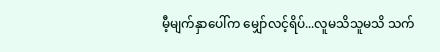မီ့မျက်နှာပေါ်က မျှော်လင့်ရိပ်...လူမသိသူမသိ သက်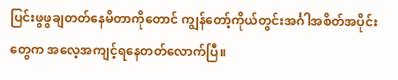ပြင်းဖွဖွချတတ်နေမိတာကိုတောင် ကျွန်တော့်ကိုယ်တွင်းအင်္ဂါအစိတ်အပိုင်းတွေက အလေ့အကျင့်ရနေတတ်လောက်ပြီ။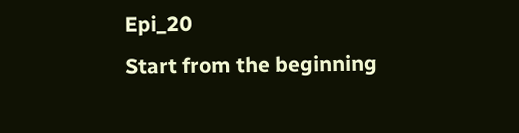Epi_20
Start from the beginning